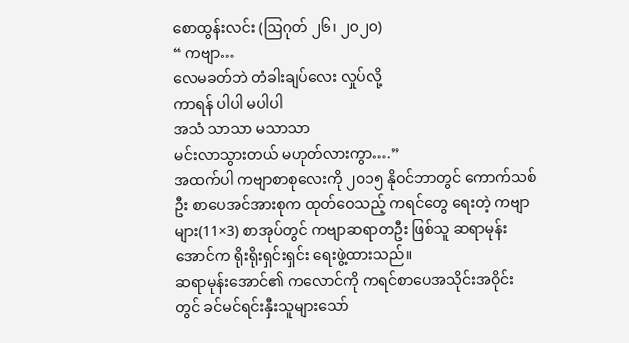စောထွန်းလင်း (ဩဂုတ် ၂၆၊ ၂၀၂၀)
“ ကဗျာ…
လေမခတ်ဘဲ တံခါးချပ်လေး လှုပ်လို့
ကာရန် ပါပါ မပါပါ
အသံ သာသာ မသာသာ
မင်းလာသွားတယ် မဟုတ်လားကွာ….”
အထက်ပါ ကဗျာစာစုလေးကို ၂၀၁၅ နိုဝင်ဘာတွင် ကောက်သစ်ဦး စာပေအင်အားစုက ထုတ်ဝေသည့် ကရင်တွေ ရေးတဲ့ ကဗျာများ(11×3) စာအုပ်တွင် ကဗျာဆရာတဦး ဖြစ်သူ ဆရာမုန်းအောင်က ရိုးရိုးရှင်းရှင်း ရေးဖွဲ့ထားသည်။
ဆရာမုန်းအောင်၏ ကလောင်ကို ကရင်စာပေအသိုင်းအဝိုင်းတွင် ခင်မင်ရင်းနှီးသူများသော်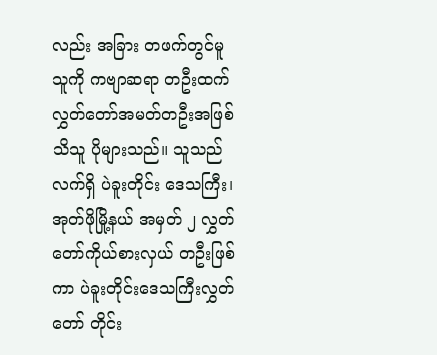လည်း အခြား တဖက်တွင်မူ သူကို ကဗျာဆရာ တဦးထက် လွှတ်တော်အမတ်တဦးအဖြစ် သိသူ ပိုများသည်။ သူသည် လက်ရှိ ပဲခူးတိုင်း ဒေသကြီး၊ အုတ်ဖိုမြို့နယ် အမှတ် ၂ လွှတ်တော်ကိုယ်စားလှယ် တဦးဖြစ်ကာ ပဲခူးတိုင်းဒေသကြီးလွှတ်တော် တိုင်း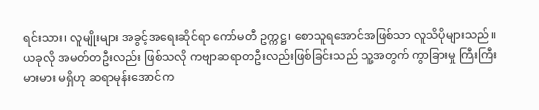ရင်းသား၊ လူမျိုးများ အခွင့်အရေးဆိုင်ရာ ကော်မတီ ဥက္ကဋ္ဌ၊ စောသူရအောင်အဖြစ်သာ လူသိပိုများသည်။
ယခုလို အမတ်တဦးလည်း ဖြစ်သလို ကဗျာဆရာတဦးလည်းဖြစ်ခြင်းသည် သူ့အတွက် ကွာခြားမှု ကြီးကြီးမားမား မရှိဟု ဆရာမုန်းအောင်က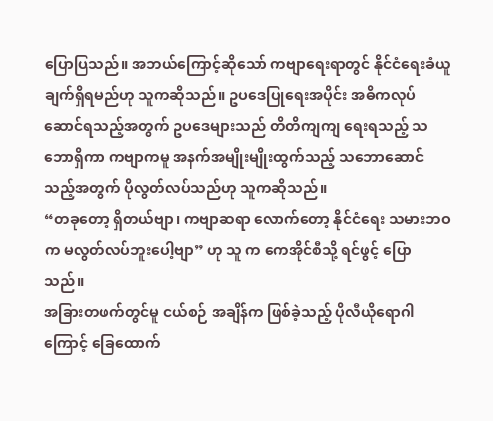ပြောပြသည်။ အဘယ်ကြောင့်ဆိုသော် ကဗျာရေးရာတွင် နိုင်ငံရေးခံယူချက်ရှိရမည်ဟု သူကဆိုသည်။ ဥပဒေပြုရေးအပိုင်း အဓိကလုပ်ဆောင်ရသည့်အတွက် ဥပဒေများသည် တိတိကျကျ ရေးရသည့် သဘောရှိကာ ကဗျာကမူ အနက်အမျိုးမျိုးထွက်သည့် သဘောဆောင်သည့်အတွက် ပိုလွတ်လပ်သည်ဟု သူကဆိုသည်။
“တခုတော့ ရှိတယ်ဗျာ၊ ကဗျာဆရာ လောက်တော့ နိုင်ငံရေး သမားဘဝက မလွတ်လပ်ဘူးပေါ့ဗျာ” ဟု သူ က ကေအိုင်စီသို့ ရင်ဖွင့် ပြောသည်။
အခြားတဖက်တွင်မူ ငယ်စဉ် အချိန်က ဖြစ်ခဲ့သည့် ပိုလီယိုရောဂါကြောင့် ခြေထောက်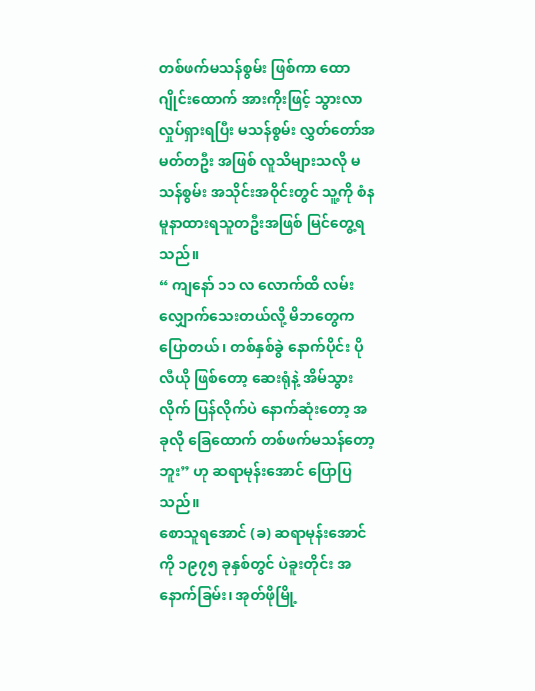တစ်ဖက်မသန်စွမ်း ဖြစ်ကာ ထောဂျိုင်းထောက် အားကိုးဖြင့် သွားလာလှုပ်ရှားရပြီး မသန်စွမ်း လွှတ်တော်အမတ်တဦး အဖြစ် လူသိများသလို မသန်စွမ်း အသိုင်းအဝိုင်းတွင် သူ့ကို စံနမူနာထားရသူတဦးအဖြစ် မြင်တွေ့ရသည်။
“ ကျနော် ၁၁ လ လောက်ထိ လမ်းလျှောက်သေးတယ်လို့ မိဘတွေက ပြောတယ်၊ တစ်နှစ်ခွဲ နောက်ပိုင်း ပိုလီယို ဖြစ်တော့ ဆေးရုံနဲ့ အိမ်သွားလိုက် ပြန်လိုက်ပဲ နောက်ဆုံးတော့ အခုလို ခြေထောက် တစ်ဖက်မသန်တော့ဘူး” ဟု ဆရာမုန်းအောင် ပြောပြသည်။
စောသူရအောင် (ခ) ဆရာမုန်းအောင်ကို ၁၉၇၅ ခုနှစ်တွင် ပဲခူးတိုင်း အနောက်ခြမ်း၊ အုတ်ဖိုမြို့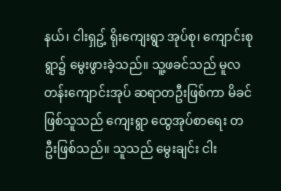နယ်၊ ငါးရှဥ့် ရိုးကျေးရွာ အုပ်စု၊ ကျောင်းစုရွာ၌ မွေးဖွားခဲ့သည်။ သူ့ဖခင်သည် မူလတန်းကျောင်းအုပ် ဆရာတဦးဖြစ်ကာ မိခင် ဖြစ်သူသည် ကျေးရွာ ထွေအုပ်စာရေး တဦးဖြစ်သည်။ သူသည် မွေးချင်း ငါး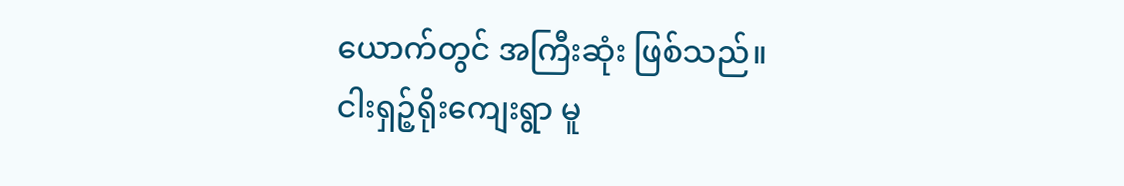ယောက်တွင် အကြီးဆုံး ဖြစ်သည်။
ငါးရှဉ့်ရိုးကျေးရွာ မူ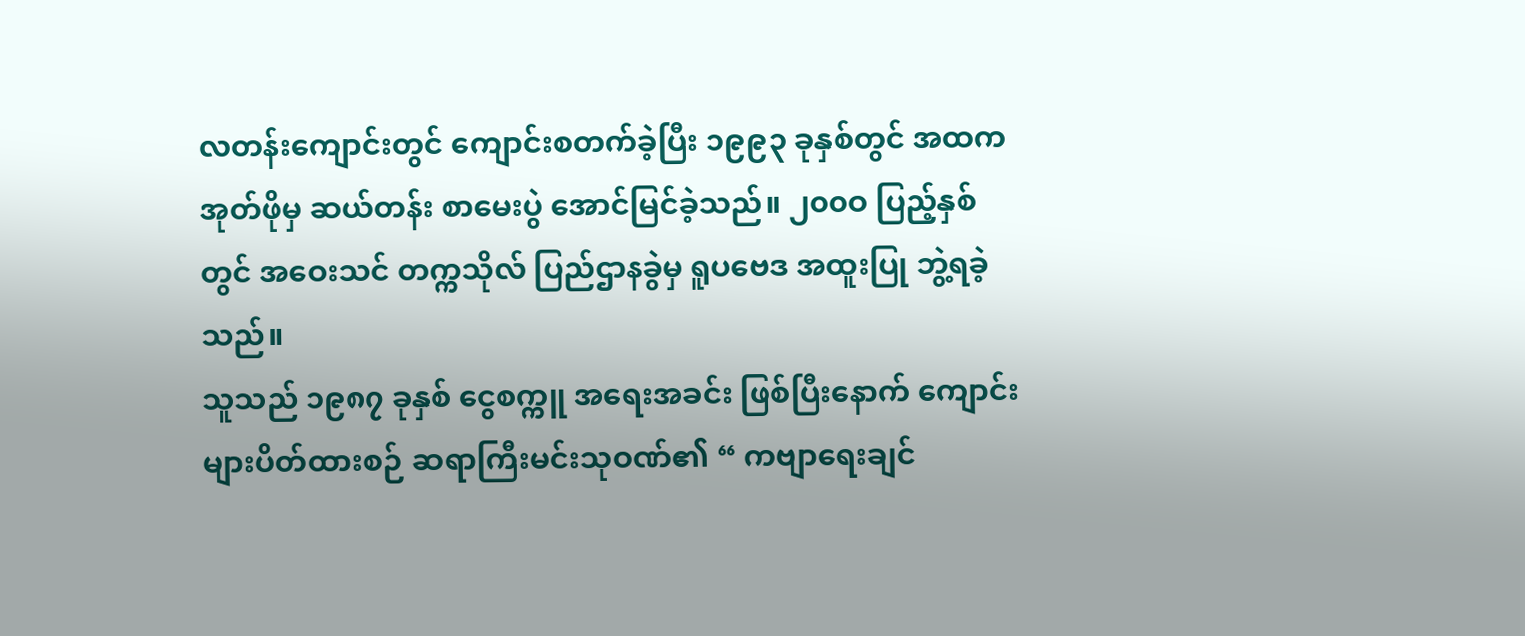လတန်းကျောင်းတွင် ကျောင်းစတက်ခဲ့ပြီး ၁၉၉၃ ခုနှစ်တွင် အထက အုတ်ဖိုမှ ဆယ်တန်း စာမေးပွဲ အောင်မြင်ခဲ့သည်။ ၂၀၀ဝ ပြည့်နှစ်တွင် အဝေးသင် တက္ကသိုလ် ပြည်ဌာနခွဲမှ ရူပဗေဒ အထူးပြု ဘွဲ့ရခဲ့သည်။
သူသည် ၁၉၈၇ ခုနှစ် ငွေစက္ကူ အရေးအခင်း ဖြစ်ပြီးနောက် ကျောင်းများပိတ်ထားစဉ် ဆရာကြီးမင်းသုဝဏ်၏ “ ကဗျာရေးချင်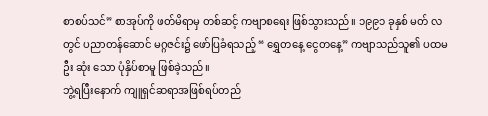စာစပ်သင်” စာအုပ်ကို ဖတ်မိရာမှ တစ်ဆင့် ကဗျာစရေး ဖြစ်သွားသည်။ ၁၉၉၁ ခုနှစ် မတ် လတွင် ပညာတန်ဆောင် မဂ္ဂဇင်း၌ ဖော်ပြခံရသည့် “ ရွှေတနေ့ ငွေတနေ့” ကဗျာသည်သူ၏ ပထမဦး ဆုံး သော ပုံနှိပ်စာမူ ဖြစ်ခဲ့သည်။
ဘွဲ့ရပြီးနောက် ကျူရှင်ဆရာအဖြစ်ရပ်တည်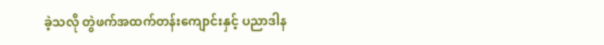ခဲ့သလို တွဲဖက်အထက်တန်းကျောင်းနှင့် ပညာဒါန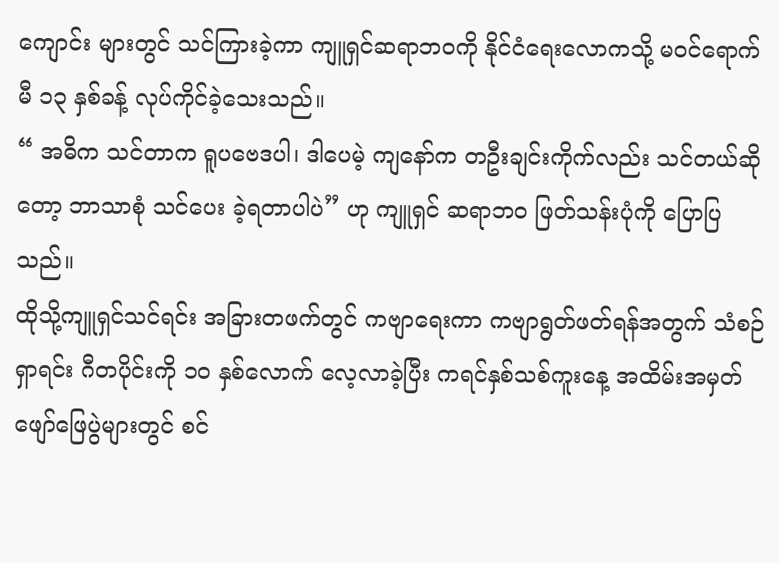ကျောင်း များတွင် သင်ကြားခဲ့ကာ ကျူရှင်ဆရာဘဝကို နိုင်ငံရေးလောကသို့ မဝင်ရောက်မီ ၁၃ နှစ်ခန့် လုပ်ကိုင်ခဲ့သေးသည်။
“ အဓိက သင်တာက ရူပဗေဒပါ၊ ဒါပေမဲ့ ကျနော်က တဦးချင်းကိုက်လည်း သင်တယ်ဆိုတော့ ဘာသာစုံ သင်ပေး ခဲ့ရတာပါပဲ” ဟု ကျူရှင် ဆရာဘဝ ဖြတ်သန်းပုံကို ပြောပြသည်။
ထိုသို့ကျူရှင်သင်ရင်း အခြားတဖက်တွင် ကဗျာရေးကာ ကဗျာရွတ်ဖတ်ရန်အတွက် သံစဉ်ရှာရင်း ဂီတပိုင်းကို ၁ဝ နှစ်လောက် လေ့လာခဲ့ပြီး ကရင်နှစ်သစ်ကူးနေ့ အထိမ်းအမှတ်ဖျော်ဖြေပွဲများတွင် စင်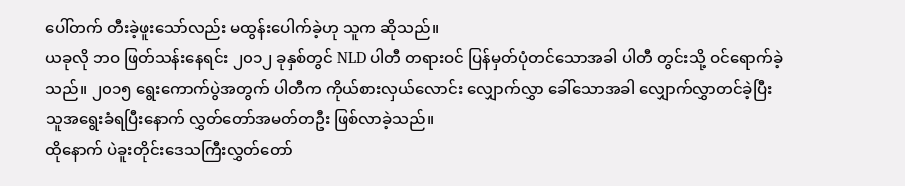ပေါ်တက် တီးခဲ့ဖူးသော်လည်း မထွန်းပေါက်ခဲ့ဟု သူက ဆိုသည်။
ယခုလို ဘဝ ဖြတ်သန်းနေရင်း ၂၀၁၂ ခုနှစ်တွင် NLD ပါတီ တရားဝင် ပြန်မှတ်ပုံတင်သောအခါ ပါတီ တွင်းသို့ ဝင်ရောက်ခဲ့သည်။ ၂၀၁၅ ရွေးကောက်ပွဲအတွက် ပါတီက ကိုယ်စားလှယ်လောင်း လျှောက်လွှာ ခေါ်သောအခါ လျှောက်လွှာတင်ခဲ့ပြီး သူအရွေးခံရပြီးနောက် လွှတ်တော်အမတ်တဦး ဖြစ်လာခဲ့သည်။
ထိုနောက် ပဲခူးတိုင်းဒေသကြီးလွှတ်တော်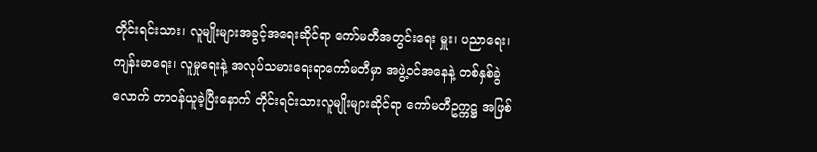တိုင်းရင်းသား၊ လူမျိုးများအခွင့်အရေးဆိုင်ရာ ကော်မတီအတွင်းရေး မှူး၊ ပညာရေး၊ ကျန်းမာရေး၊ လူမှုရေးနဲ့ အလုပ်သမားရေးရာကော်မတီမှာ အဖွဲ့ဝင်အနေနဲ့ တစ်နှစ်ခွဲလောက် တာဝန်ယူခဲ့ပြီးနောက် တိုင်းရင်းသားလူမျိုးများဆိုင်ရာ ကော်မတီဥက္ကဋ္ဌ အဖြစ်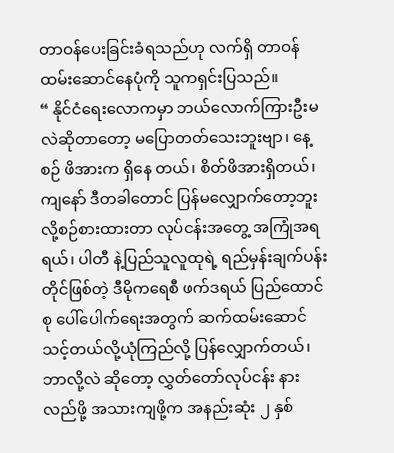တာဝန်ပေးခြင်းခံရသည်ဟု လက်ရှိ တာဝန် ထမ်းဆောင်နေပုံကို သူကရှင်းပြသည်။
“ နိုင်ငံရေးလောကမှာ ဘယ်လောက်ကြားဦးမလဲဆိုတာတော့ မပြောတတ်သေးဘူးဗျာ၊ နေ့စဉ် ဖိအားက ရှိနေ တယ်၊ စိတ်ဖိအားရှိတယ်၊ ကျနော် ဒီတခါတောင် ပြန်မလျှောက်တော့ဘူးလို့စဉ်စားထားတာ လုပ်ငန်းအတွေ့ အကြုံအရရယ်၊ ပါတီ နဲ့ပြည်သူလူထုရဲ့ ရည်မှန်းချက်ပန်းတိုင်ဖြစ်တဲ့ ဒီမိုကရေစီ ဖက်ဒရယ် ပြည်ထောင်စု ပေါ်ပေါက်ရေးအတွက် ဆက်ထမ်းဆောင်သင့်တယ်လို့ယုံကြည်လို့ ပြန်လျှောက်တယ်၊ ဘာလို့လဲ ဆိုတော့ လွှတ်တော်လုပ်ငန်း နားလည်ဖို့ အသားကျဖို့က အနည်းဆုံး ၂ နှစ်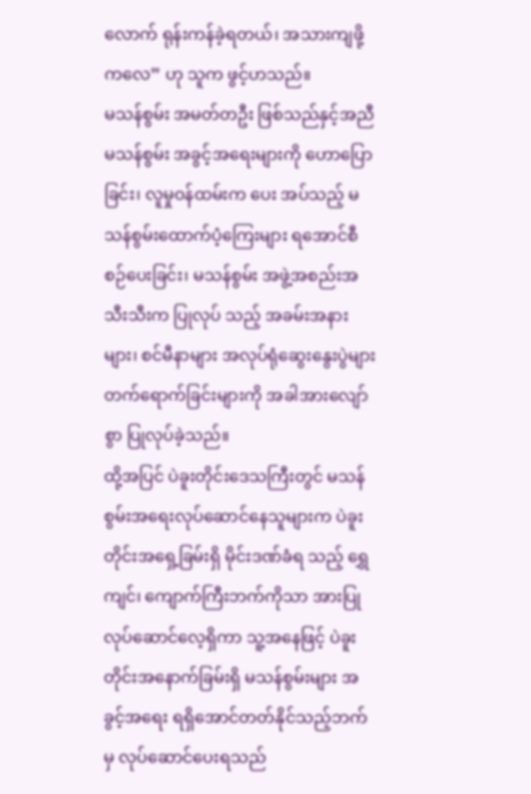လောက် ရုန်းကန်ခဲ့ရတယ်၊ အသားကျဖို့ ကလေ” ဟု သူက ဖွင့်ဟသည်။
မသန်စွမ်း အမတ်တဦး ဖြစ်သည်နှင့်အညီ မသန်စွမ်း အခွင့်အရေးများကို ဟောပြောခြင်း၊ လူမှုဝန်ထမ်းက ပေး အပ်သည့် မသန်စွမ်းထောက်ပံ့ကြေးများ ရအောင်စီစဉ်ပေးခြင်း၊ မသန်စွမ်း အဖွဲ့အစည်းအသီးသီးက ပြုလုပ် သည့် အခမ်းအနားများ၊ စင်မီနာများ အလုပ်ရုံဆွေးနွေးပွဲများ တက်ရောက်ခြင်းများကို အခါအားလျော်စွာ ပြုလုပ်ခဲ့သည်။
ထို့အပြင် ပဲခူးတိုင်းဒေသကြီးတွင် မသန်စွမ်းအရေးလုပ်ဆောင်နေသူများက ပဲခူးတိုင်းအရှေ့ခြမ်းရှိ မိုင်းဒဏ်ခံရ သည့် ရွှေကျင်၊ ကျောက်ကြီးဘက်ကိုသာ အားပြုလုပ်ဆောင်လေ့ရှိကာ သူ့အနေဖြင့် ပဲခူးတိုင်းအနောက်ခြမ်းရှိ မသန်စွမ်းများ အခွင့်အရေး ရရှိအောင်တတ်နိုင်သည့်ဘက်မှ လုပ်ဆောင်ပေးရသည်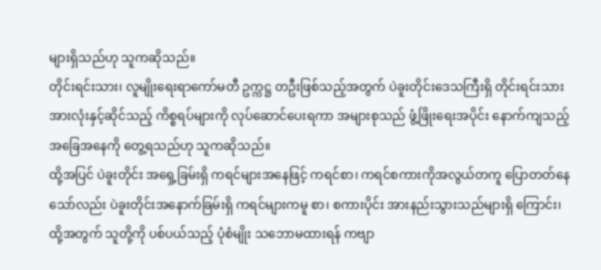များရှိသည်ဟု သူကဆိုသည်။
တိုင်းရင်းသား၊ လူမျိုးရေးရာကော်မတီ ဥက္ကဋ္ဌ တဦးဖြစ်သည့်အတွက် ပဲခူးတိုင်းဒေသကြီးရှိ တိုင်းရင်းသားအားလုံးနှင့်ဆိုင်သည့် ကိစ္စရပ်များကို လုပ်ဆောင်ပေးရကာ အများစုသည် ဖွံ့ဖြိုးရေးအပိုင်း နောက်ကျသည့် အခြေအနေကို တွေ့ရသည်ဟု သူကဆိုသည်။
ထို့အပြင် ပဲခူးတိုင်း အရှေ့ခြမ်းရှိ ကရင်များအနေဖြင့် ကရင်စာ၊ ကရင်စကားကိုအလွယ်တကူ ပြောတတ်နေသော်လည်း ပဲခူးတိုင်းအနောက်ခြမ်းရှိ ကရင်များကမူ စာ၊ စကားပိုင်း အားနည်းသွားသည်များရှိ ကြောင်း၊ ထို့အတွက် သူတို့ကို ပစ်ပယ်သည့် ပုံစံမျိုး သဘောမထားရန် ကဗျာ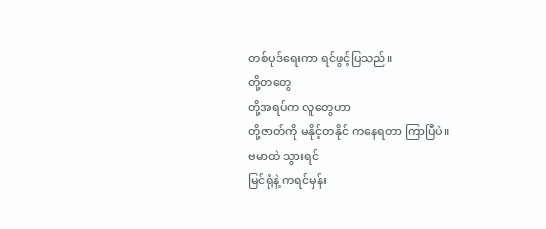တစ်ပုဒ်ရေးကာ ရင်ဖွင့်ပြသည်။
တို့တတွေ
တို့အရပ်က လူတွေဟာ
တို့ဇာတ်ကို မနိုင့်တနိုင် ကနေရတာ ကြာပြီပဲ။
ဗမာထဲ သွားရင်
မြင်ရုံနဲ့ ကရင်မှန်း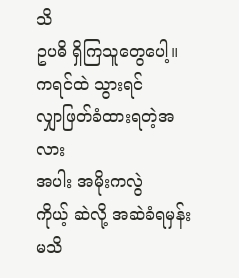သိ
ဥပဓိ ရှိကြသူတွေပေါ့။
ကရင်ထဲ သွားရင်
လျှာဖြတ်ခံထားရတဲ့အလား
အပါး အမိုးကလွဲ
ကိုယ့် ဆဲလို့ အဆဲခံရမှန်းမသိ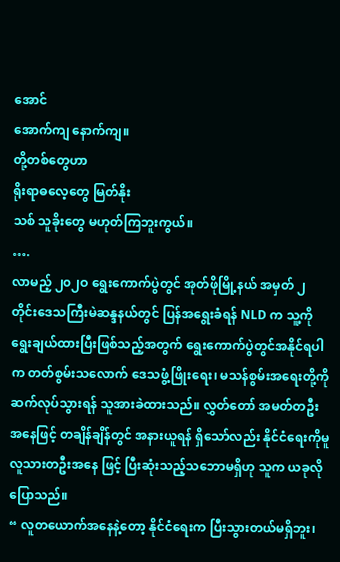အောင်
အောက်ကျ နောက်ကျ။
တို့တစ်တွေဟာ
ရိုးရာဓလေ့တွေ မြတ်နိုး
သစ် သူခိုးတွေ မဟုတ်ကြဘူးကွယ်။
….
လာမည့် ၂၀၂ဝ ရွေးကောက်ပွဲတွင် အုတ်ဖိုမြို့နယ် အမှတ် ၂ တိုင်းဒေသကြီးမဲဆန္ဒနယ်တွင် ပြန်အရွေးခံရန် NLD က သူ့ကို ရွေးချယ်ထားပြီးဖြစ်သည့်အတွက် ရွေးကောက်ပွဲတွင်အနိုင်ရပါက တတ်စွမ်းသလောက် ဒေသဖွံ့ဖြိုးရေး၊ မသန်စွမ်းအရေးတို့ကို ဆက်လုပ်သွားရန် သူအားခဲထားသည်။ လွှတ်တော် အမတ်တဦး အနေဖြင့် တချိန်ချိန်တွင် အနားယူရန် ရှိသော်လည်း နိုင်ငံရေးကိုမူ လူသားတဦးအနေ ဖြင့် ပြီးဆုံးသည့်သဘောမရှိဟု သူက ယခုလို ပြောသည်။
“ လူတယောက်အနေနဲ့တော့ နိုင်ငံရေးက ပြီးသွားတယ်မရှိဘူး၊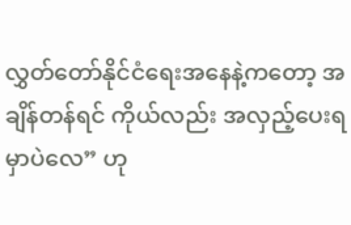လွှတ်တော်နိုင်ငံရေးအနေနဲ့ကတော့ အချိန်တန်ရင် ကိုယ်လည်း အလှည့်ပေးရမှာပဲလေ” ဟု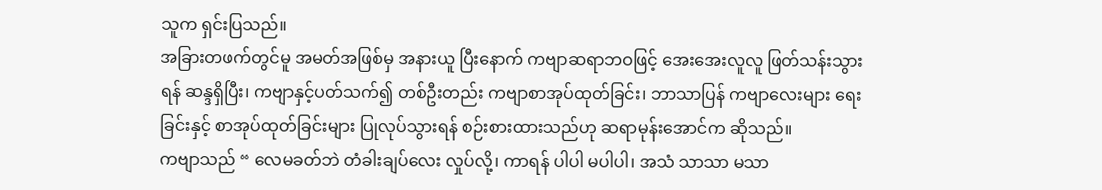သူက ရှင်းပြသည်။
အခြားတဖက်တွင်မူ အမတ်အဖြစ်မှ အနားယူ ပြီးနောက် ကဗျာဆရာဘဝဖြင့် အေးအေးလူလူ ဖြတ်သန်းသွားရန် ဆန္ဒရှိပြီး၊ ကဗျာနှင့်ပတ်သက်၍ တစ်ဦးတည်း ကဗျာစာအုပ်ထုတ်ခြင်း၊ ဘာသာပြန် ကဗျာလေးများ ရေးခြင်းနှင့် စာအုပ်ထုတ်ခြင်းများ ပြုလုပ်သွားရန် စဉ်းစားထားသည်ဟု ဆရာမုန်းအောင်က ဆိုသည်။
ကဗျာသည် “ လေမခတ်ဘဲ တံခါးချပ်လေး လှုပ်လို့၊ ကာရန် ပါပါ မပါပါ၊ အသံ သာသာ မသာ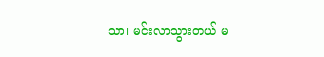သာ၊ မင်းလာသွားတယ် မ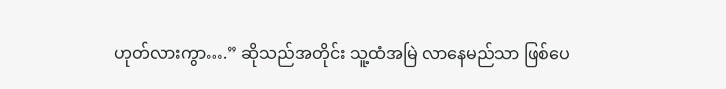ဟုတ်လားကွာ….” ဆိုသည်အတိုင်း သူ့ထံအမြဲ လာနေမည်သာ ဖြစ်ပေ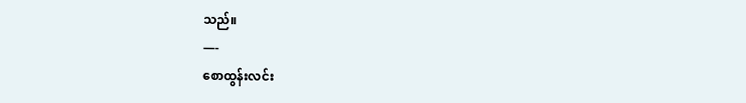သည်။
—-
စောထွန်းလင်း